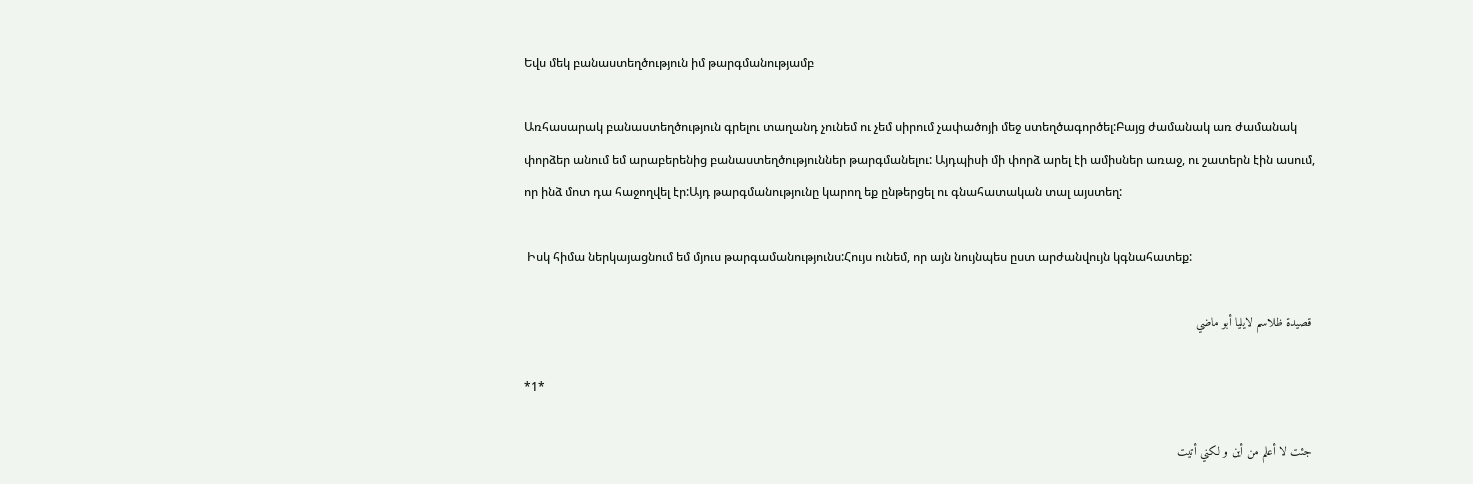Եվս մեկ բանաստեղծություն իմ թարգմանությամբ

Առհասարակ բանաստեղծություն գրելու տաղանդ չունեմ ու չեմ սիրում չափածոյի մեջ ստեղծագործել:Բայց ժամանակ առ ժամանակ փորձեր անում եմ արաբերենից բանաստեղծություններ թարգմանելու: Այդպիսի մի փորձ արել էի ամիսներ առաջ, ու շատերն էին ասում, որ ինձ մոտ դա հաջողվել էր:Այդ թարգմանությունը կարող եք ընթերցել ու գնահատական տալ այստեղ:

 Իսկ հիմա ներկայացնում եմ մյուս թարգամանությունս:Հույս ունեմ, որ այն նույնպես ըստ արժանվույն կգնահատեք:

 قصيدة ظلاسم لايليا أبو ماضي

*1*

 جئت لا أعلم من أين و لكني أتيت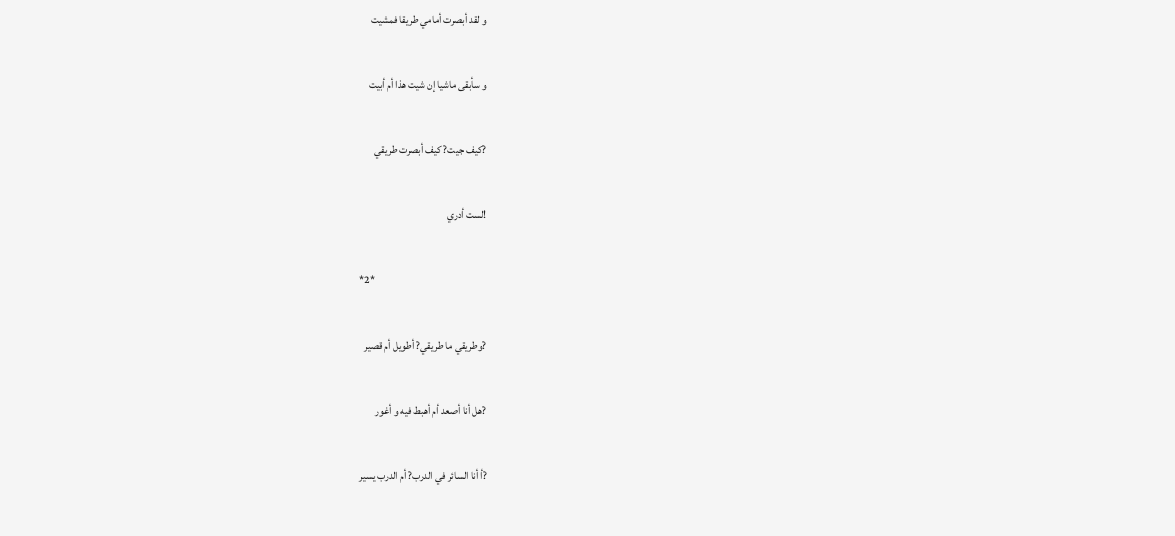و لقد أبصرت أمامي طريقا فمشيت

و سأبقى ماشيا إن شيت هذا أم أبيت

?كيف جيت? كيف أبصرت طريقي

!لست أدري

*2*

?وطريقي ما طريقي? أطويل أم قصير

?هل أنا أصعد أم أهبط فيه و أغور

?أ أنا السائر في الدرب? أم الدرب يسير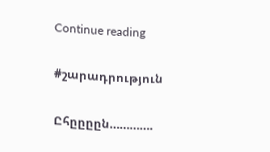Continue reading

#շարադրություն

Ըհըըըըն………….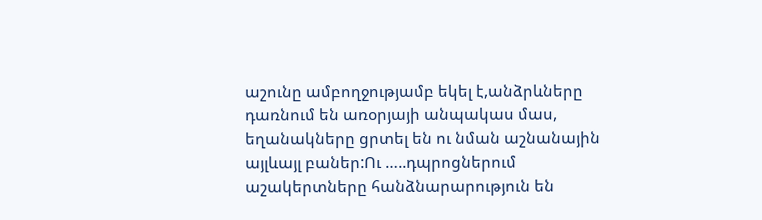աշունը ամբողջությամբ եկել է,անձրևները դառնում են առօրյայի անպակաս մաս, եղանակները ցրտել են ու նման աշնանային այլևայլ բաներ:Ու …..դպրոցներում աշակերտները հանձնարարություն են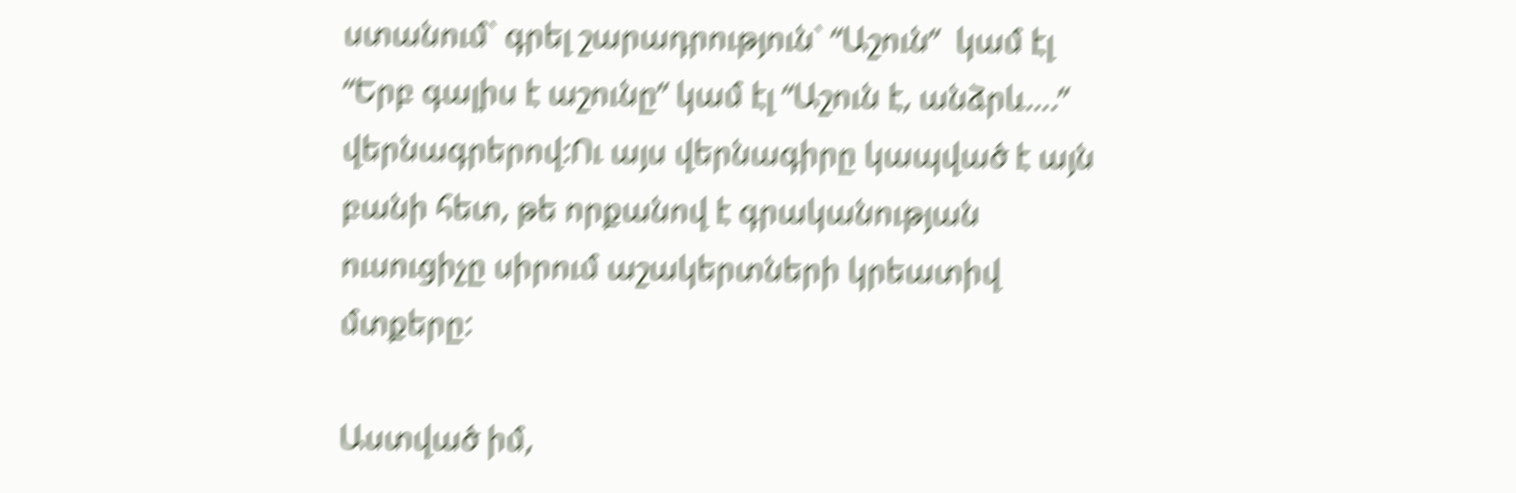ստանում` գրել շարադրություն` “Աշուն”  կամ էլ “Երբ գալիս է աշունը” կամ էլ “Աշուն է, անձրև….” վերնագրերով:Ու այս վերնագիրը կապված է այն բանի հետ, թե որքանով է գրականության ուսուցիչը սիրում աշակերտների կրեատիվ մտքերը:

Աստված իմ,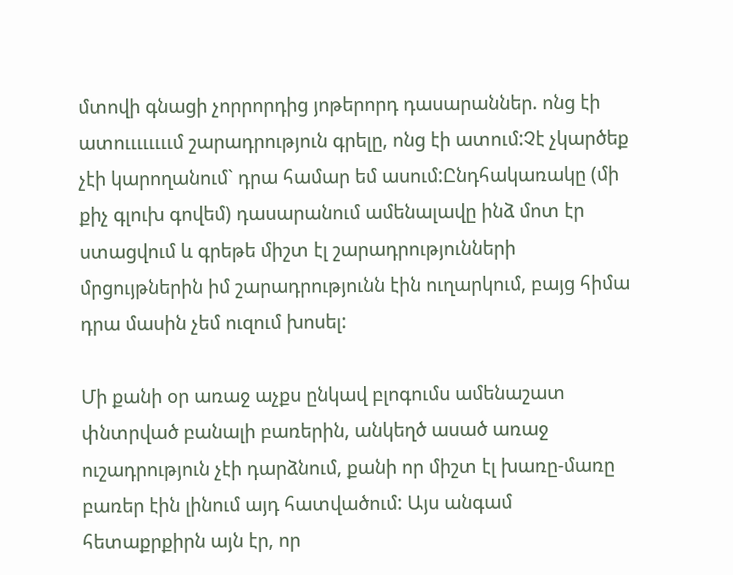մտովի գնացի չորրորդից յոթերորդ դասարաններ. ոնց էի ատոււււււււմ շարադրություն գրելը, ոնց էի ատում:Չէ չկարծեք չէի կարողանում` դրա համար եմ ասում:Ընդհակառակը (մի քիչ գլուխ գովեմ) դասարանում ամենալավը ինձ մոտ էր ստացվում և գրեթե միշտ էլ շարադրությունների մրցույթներին իմ շարադրությունն էին ուղարկում, բայց հիմա դրա մասին չեմ ուզում խոսել:

Մի քանի օր առաջ աչքս ընկավ բլոգումս ամենաշատ փնտրված բանալի բառերին, անկեղծ ասած առաջ ուշադրություն չէի դարձնում, քանի որ միշտ էլ խառը-մառը բառեր էին լինում այդ հատվածում: Այս անգամ հետաքրքիրն այն էր, որ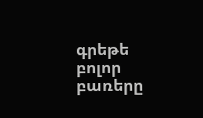գրեթե բոլոր բառերը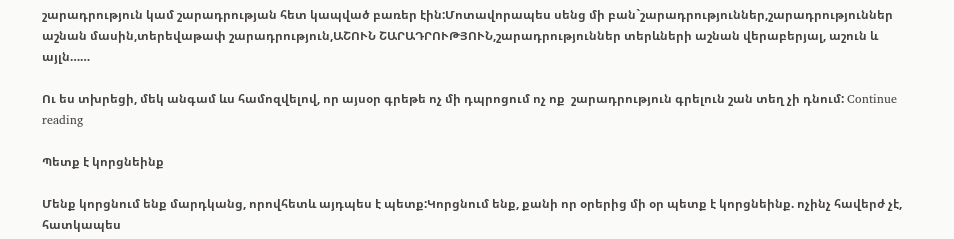շարադրություն կամ շարադրության հետ կապված բառեր էին:Մոտավորապես սենց մի բան`շարադրություններ,շարադրություններ աշնան մասին,տերեվաթափ շարադրություն,ԱՇՈՒՆ ՇԱՐԱԴՐՈՒԹՅՈՒՆ,շարադրություններ տերևների աշնան վերաբերյալ, աշուն և այլն……

Ու ես տխրեցի, մեկ անգամ ևս համոզվելով, որ այսօր գրեթե ոչ մի դպրոցում ոչ ոք  շարադրություն գրելուն շան տեղ չի դնում: Continue reading

Պետք է կորցնեինք

Մենք կորցնում ենք մարդկանց, որովհետև այդպես է պետք:Կորցնում ենք, քանի որ օրերից մի օր պետք է կորցնեինք. ոչինչ հավերժ չէ, հատկապես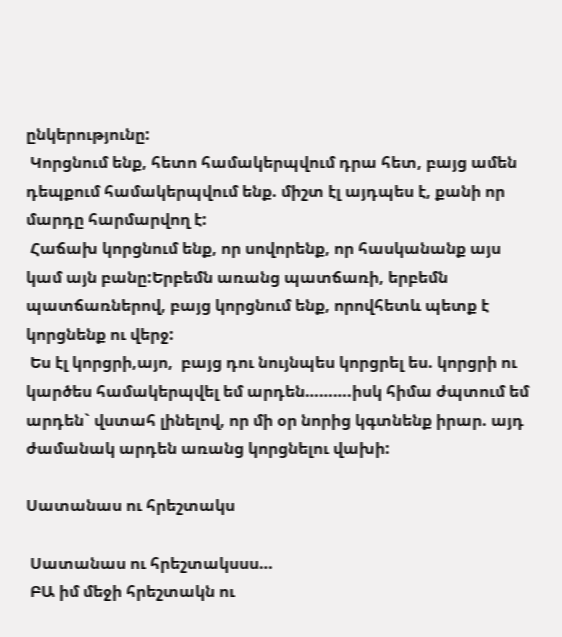ընկերությունը:
 Կորցնում ենք, հետո համակերպվում դրա հետ, բայց ամեն դեպքում համակերպվում ենք. միշտ էլ այդպես է, քանի որ մարդը հարմարվող է:
 Հաճախ կորցնում ենք, որ սովորենք, որ հասկանանք այս կամ այն բանը:Երբեմն առանց պատճառի, երբեմն պատճառներով, բայց կորցնում ենք, որովհետև պետք է կորցնենք ու վերջ:
 Ես էլ կորցրի,այո,  բայց դու նույնպես կորցրել ես. կորցրի ու կարծես համակերպվել եմ արդեն……….իսկ հիմա ժպտում եմ արդեն` վստահ լինելով, որ մի օր նորից կգտնենք իրար. այդ ժամանակ արդեն առանց կորցնելու վախի:

Սատանաս ու հրեշտակս

 Սատանաս ու հրեշտակսսս…
 ԲԱ իմ մեջի հրեշտակն ու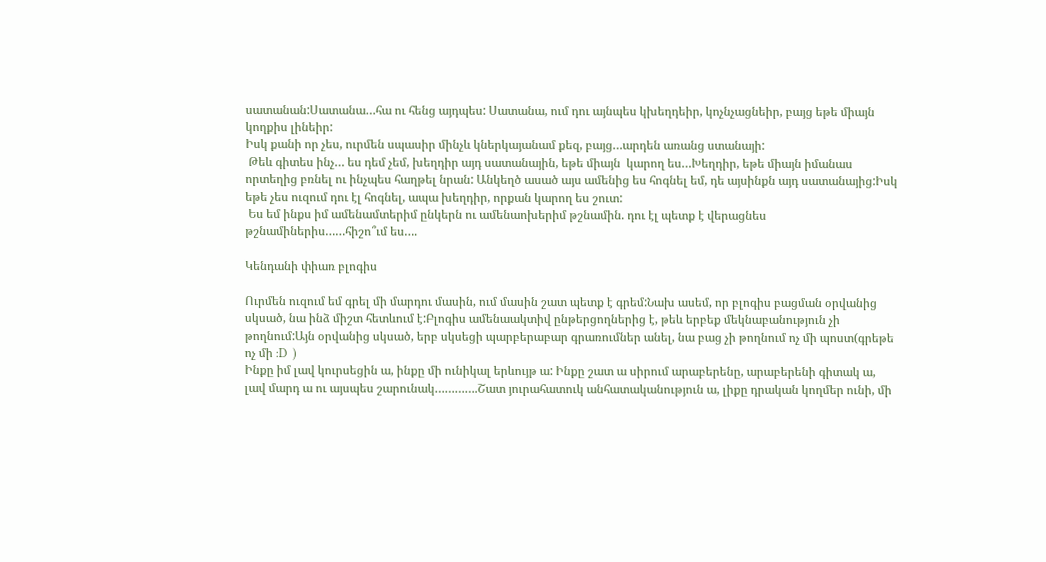սատանան:Սատանա…հա ու հենց այդպես: Սատանա, ում դու այնպես կխեղդեիր, կոչնչացնեիր, բայց եթե միայն կողքիս լինեիր:
Իսկ քանի որ չես, ուրմեն սպասիր մինչև կներկայանամ քեզ, բայց…արդեն առանց ստանայի:
 Թեև գիտես ինչ… ես դեմ չեմ, խեղդիր այդ սատանային, եթե միայն  կարող ես…Խեղդիր, եթե միայն իմանաս որտեղից բռնել ու ինչպես հաղթել նրան: Անկեղծ ասած այս ամենից ես հոգնել եմ, դե այսինքն այդ սատանայից:Իսկ եթե չես ուզում դու էլ հոգնել, ապա խեղդիր, որքան կարող ես շուտ:
 Ես եմ ինքս իմ ամենամտերիմ ընկերն ու ամենաոխերիմ թշնամին. դու էլ պետք է վերացնես թշնամիներիս……հիշո՞ւմ ես….

Կենդանի փիառ բլոգիս

Ուրմեն ուզում եմ գրել մի մարդու մասին, ում մասին շատ պետք է գրեմ:Նախ ասեմ, որ բլոգիս բացման օրվանից սկսած, նա ինձ միշտ հետևում է:Բլոգիս ամենաակտիվ ընթերցողներից է, թեև երբեք մեկնաբանություն չի թողնում:Այն օրվանից սկսած, երբ սկսեցի պարբերաբար գրառումներ անել, նա բաց չի թողնում ոչ մի պոստ(գրեթե ոչ մի :D  )
Ինքը իմ լավ կուրսեցին ա, ինքը մի ունիկալ երևույթ ա: Ինքը շատ ա սիրում արաբերենը, արաբերենի գիտակ ա, լավ մարդ ա ու այսպես շարունակ………….Շատ յուրահատուկ անհատականություն ա, լիքը դրական կողմեր ունի, մի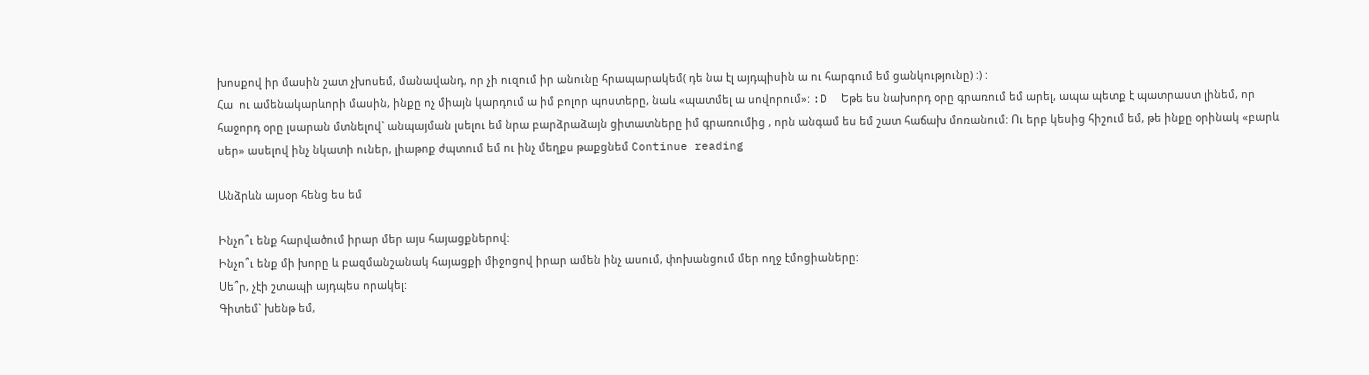խոսքով իր մասին շատ չխոսեմ, մանավանդ, որ չի ուզում իր անունը հրապարակեմ( դե նա էլ այդպիսին ա ու հարգում եմ ցանկությունը) :) :
Հա  ու ամենակարևորի մասին, ինքը ոչ միայն կարդում ա իմ բոլոր պոստերը, նաև «պատմել ա սովորում»: :D  Եթե ես նախորդ օրը գրառում եմ արել, ապա պետք է պատրաստ լինեմ, որ հաջորդ օրը լսարան մտնելով` անպայման լսելու եմ նրա բարձրաձայն ցիտատները իմ գրառումից , որն անգամ ես եմ շատ հաճախ մոռանում: Ու երբ կեսից հիշում եմ, թե ինքը օրինակ «բարև սեր» ասելով ինչ նկատի ուներ, լիաթոք ժպտում եմ ու ինչ մեղքս թաքցնեմ Continue reading

Անձրևն այսօր հենց ես եմ

Ինչո՞ւ ենք հարվածում իրար մեր այս հայացքներով:
Ինչո՞ւ ենք մի խորը և բազմանշանակ հայացքի միջոցով իրար ամեն ինչ ասում, փոխանցում մեր ողջ էմոցիաները:
Սե՞ր, չէի շտապի այդպես որակել:
Գիտեմ` խենթ եմ,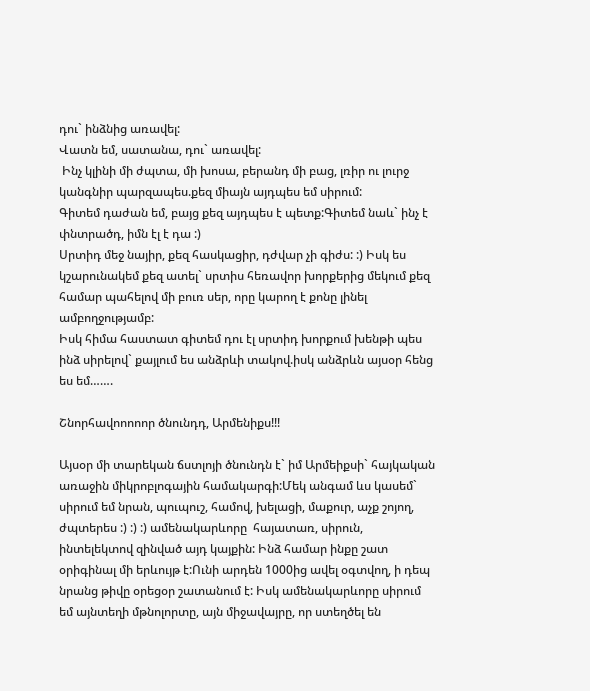դու` ինձնից առավել:
Վատն եմ, սատանա, դու` առավել:
 Ինչ կլինի մի ժպտա, մի խոսա, բերանդ մի բաց, լռիր ու լուրջ կանգնիր պարզապես.քեզ միայն այդպես եմ սիրում:
Գիտեմ դաժան եմ, բայց քեզ այդպես է պետք:Գիտեմ նաև` ինչ է փնտրածդ, իմն էլ է դա :)
Սրտիդ մեջ նայիր, քեզ հասկացիր, դժվար չի գիժս: :) Իսկ ես կշարունակեմ քեզ ատել` սրտիս հեռավոր խորքերից մեկում քեզ համար պահելով մի բուռ սեր, որը կարող է քոնը լինել ամբողջությամբ:
Իսկ հիմա հաստատ գիտեմ դու էլ սրտիդ խորքում խենթի պես ինձ սիրելով` քայլում ես անձրևի տակով.իսկ անձրևն այսօր հենց ես եմ…….

Շնորհավոոոոոր ծնունդդ, Արմենիքս!!!

Այսօր մի տարեկան ճստլոյի ծնունդն է` իմ Արմեիքսի` հայկական առաջին միկրոբլոգային համակարգի:Մեկ անգամ ևս կասեմ` սիրում եմ նրան, պուպուշ, համով, խելացի, մաքուր, աչք շոյող, ժպտերես :) :) :) ամենակարևորը  հայատառ, սիրուն, ինտելեկտով զինված այդ կայքին: Ինձ համար ինքը շատ օրիգինալ մի երևույթ է:Ունի արդեն 1000ից ավել օգտվող, ի դեպ նրանց թիվը օրեցօր շատանում է: Իսկ ամենակարևորը սիրում եմ այնտեղի մթնոլորտը, այն միջավայրը, որ ստեղծել են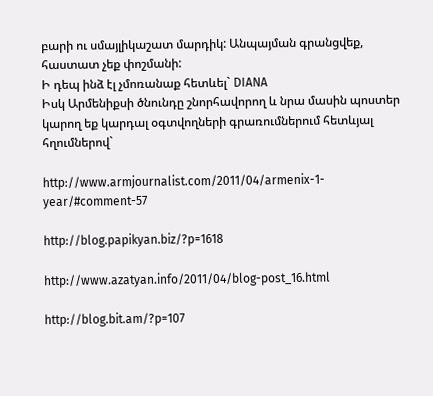բարի ու սմայլիկաշատ մարդիկ: Անպայման գրանցվեք, հաստատ չեք փոշմանի:
Ի դեպ ինձ էլ չմոռանաք հետևել` DIANA
Իսկ Արմենիքսի ծնունդը շնորհավորող և նրա մասին պոստեր կարող եք կարդալ օգտվողների գրառումներում հետևյալ հղումներով`

http://www.armjournalist.com/2011/04/armenix-1-year/#comment-57

http://blog.papikyan.biz/?p=1618

http://www.azatyan.info/2011/04/blog-post_16.html

http://blog.bit.am/?p=107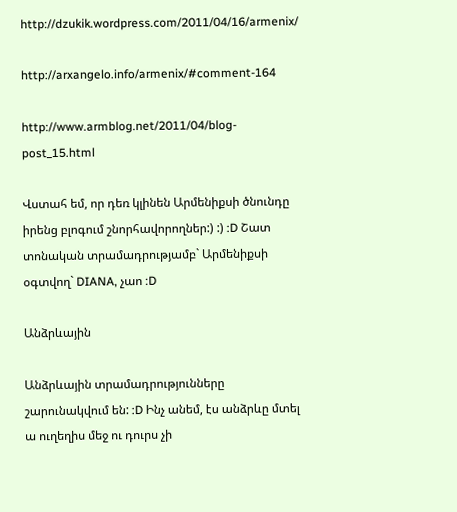http://dzukik.wordpress.com/2011/04/16/armenix/

http://arxangelo.info/armenix/#comment-164

http://www.armblog.net/2011/04/blog-post_15.html

Վստահ եմ, որ դեռ կլինեն Արմենիքսի ծնունդը իրենց բլոգում շնորհավորողներ:) :) :D Շատ տոնական տրամադրությամբ` Արմենիքսի օգտվող` DIANA, չաո :D

Անձրևային

Անձրևային տրամադրությունները շարունակվում են: :D Ինչ անեմ, էս անձրևը մտել ա ուղեղիս մեջ ու դուրս չի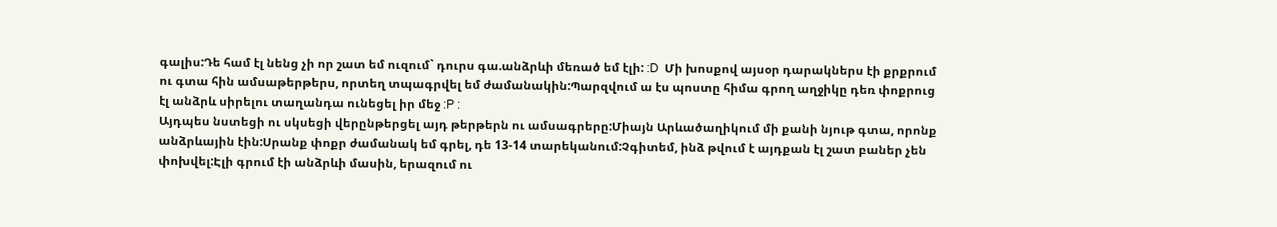գալիս:Դե համ էլ նենց չի որ շատ եմ ուզում` դուրս գա.անձրևի մեռած եմ էլի: :D  Մի խոսքով այսօր դարակներս էի քրքրում ու գտա հին ամսաթերթերս, որտեղ տպագրվել եմ ժամանակին:Պարզվում ա էս պոստը հիմա գրող աղջիկը դեռ փոքրուց էլ անձրև սիրելու տաղանդա ունեցել իր մեջ :P :
Այդպես նստեցի ու սկսեցի վերընթերցել այդ թերթերն ու ամսագրերը:Միայն Արևածաղիկում մի քանի նյութ գտա, որոնք անձրևային էին:Սրանք փոքր ժամանակ եմ գրել, դե 13-14 տարեկանում:Չգիտեմ, ինձ թվում է այդքան էլ շատ բաներ չեն փոխվել:Էլի գրում էի անձրևի մասին, երազում ու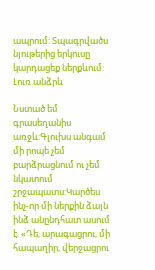ապրում: Տպագրվածս նյութերից երկուսը կարդացեք ներքևում:
Լուռ անձրև

Նստած եմ գրասեղանիս առջև:Գլուխս անգամ մի րոպե չեմ բարձրացնում ու չեմ նկատում շրջապատս:Կարծես ինչ-որ մի ներքին ձայն ինձ անընդհատ ասում է. «Դե, արագացրու, մի հապաղիր, վերջացրու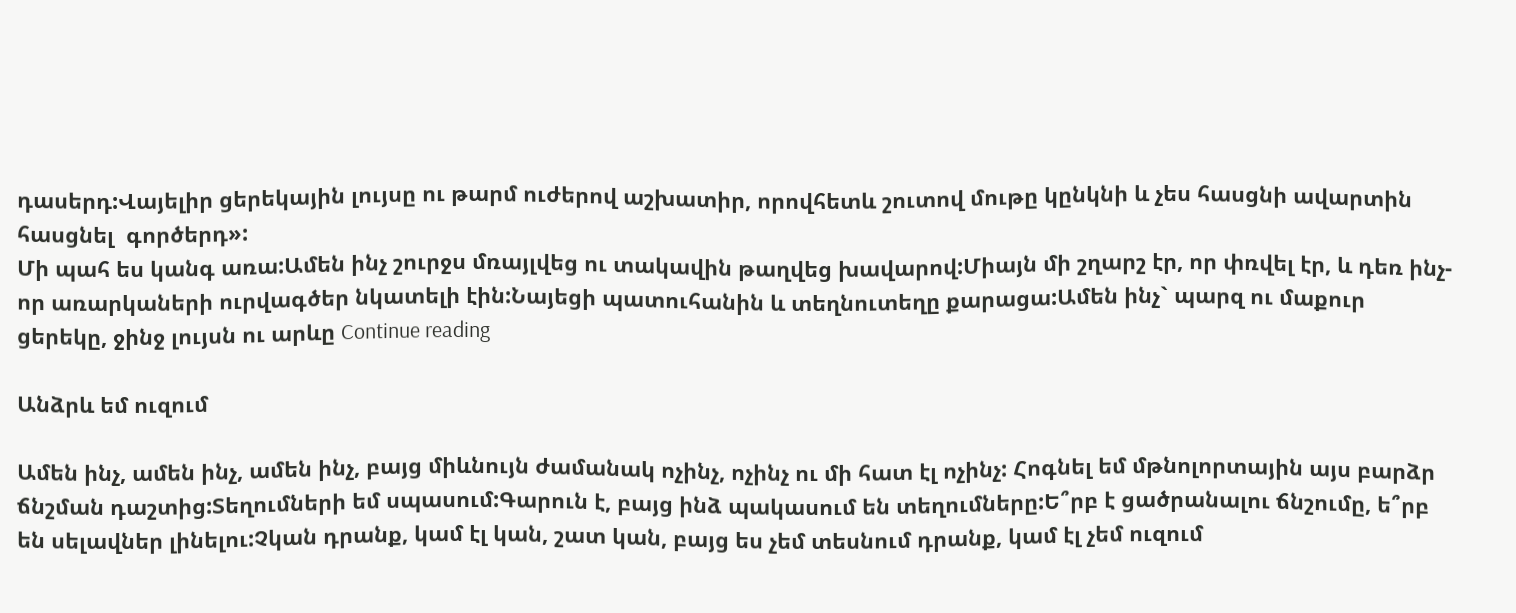դասերդ:Վայելիր ցերեկային լույսը ու թարմ ուժերով աշխատիր, որովհետև շուտով մութը կընկնի և չես հասցնի ավարտին հասցնել  գործերդ»:
Մի պահ ես կանգ առա:Ամեն ինչ շուրջս մռայլվեց ու տակավին թաղվեց խավարով:Միայն մի շղարշ էր, որ փռվել էր, և դեռ ինչ-որ առարկաների ուրվագծեր նկատելի էին:Նայեցի պատուհանին և տեղնուտեղը քարացա:Ամեն ինչ` պարզ ու մաքուր ցերեկը, ջինջ լույսն ու արևը Continue reading

Անձրև եմ ուզում

Ամեն ինչ, ամեն ինչ, ամեն ինչ, բայց միևնույն ժամանակ ոչինչ, ոչինչ ու մի հատ էլ ոչինչ: Հոգնել եմ մթնոլորտային այս բարձր ճնշման դաշտից:Տեղումների եմ սպասում:Գարուն է, բայց ինձ պակասում են տեղումները:Ե՞րբ է ցածրանալու ճնշումը, ե՞րբ են սելավներ լինելու:Չկան դրանք, կամ էլ կան, շատ կան, բայց ես չեմ տեսնում դրանք, կամ էլ չեմ ուզում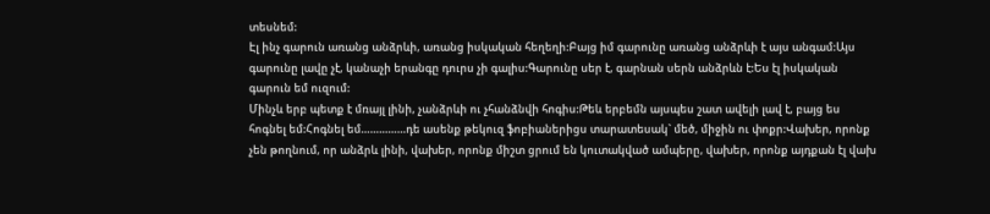տեսնեմ:
Էլ ինչ գարուն առանց անձրևի, առանց իսկական հեղեղի:Բայց իմ գարունը առանց անձրևի է այս անգամ:Այս գարունը լավը չէ, կանաչի երանգը դուրս չի գալիս:Գարունը սեր է, գարնան սերն անձրևն է:Ես էլ իսկական գարուն եմ ուզում:
Մինչև երբ պետք է մռայլ լինի, չանձրևի ու չհանձնվի հոգիս:Թեև երբեմն այսպես շատ ավելի լավ է, բայց ես հոգնել եմ:Հոգնել եմ……………դե ասենք թեկուզ ֆոբիաներիցս տարատեսակ` մեծ, միջին ու փոքր:Վախեր, որոնք չեն թողնում, որ անձրև լինի, վախեր, որոնք միշտ ցրում են կուտակված ամպերը, վախեր, որոնք այդքան էլ վախ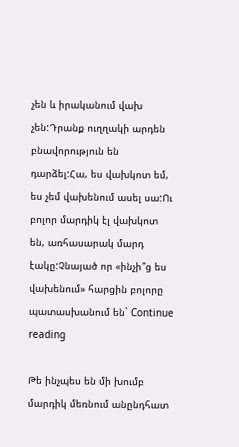չեն և իրականում վախ չեն:Դրանք ուղղակի արդեն բնավորություն են դարձել:Հա, ես վախկոտ եմ, ես չեմ վախենում ասել սա:Ու բոլոր մարդիկ էլ վախկոտ են, առհասարակ մարդ էակը:Չնայած որ «ինչի՞ց ես վախենում» հարցին բոլորը պատասխանում են` Continue reading

Թե ինչպես են մի խումբ մարդիկ մեռնում անընդհատ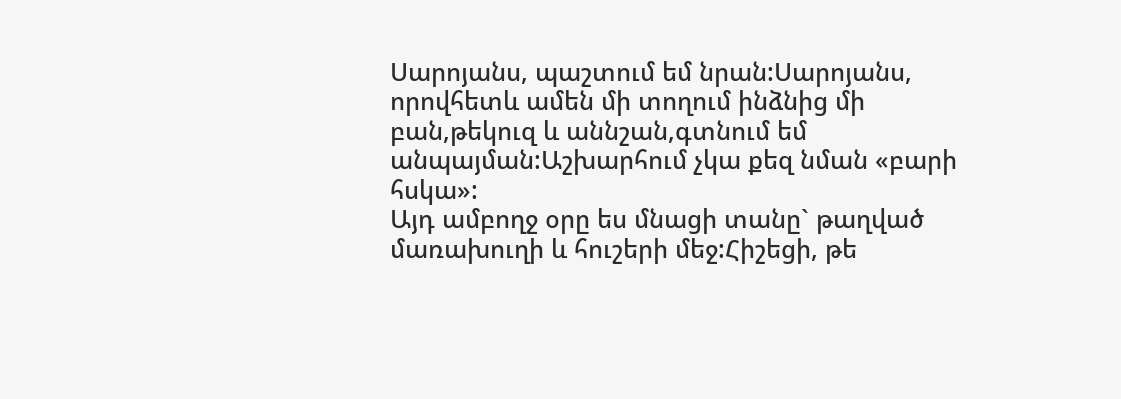Սարոյանս, պաշտում եմ նրան:Սարոյանս, որովհետև ամեն մի տողում ինձնից մի բան,թեկուզ և աննշան,գտնում եմ անպայման:Աշխարհում չկա քեզ նման «բարի հսկա»:
Այդ ամբողջ օրը ես մնացի տանը` թաղված մառախուղի և հուշերի մեջ:Հիշեցի, թե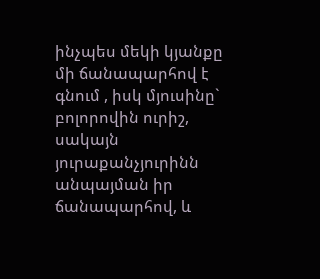ինչպես մեկի կյանքը մի ճանապարհով է գնում , իսկ մյուսինը` բոլորովին ուրիշ, սակայն յուրաքանչյուրինն անպայման իր ճանապարհով, և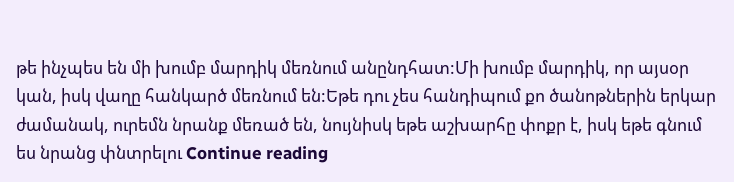թե ինչպես են մի խումբ մարդիկ մեռնում անընդհատ:Մի խումբ մարդիկ, որ այսօր կան, իսկ վաղը հանկարծ մեռնում են:Եթե դու չես հանդիպում քո ծանոթներին երկար ժամանակ, ուրեմն նրանք մեռած են, նույնիսկ եթե աշխարհը փոքր է, իսկ եթե գնում ես նրանց փնտրելու Continue reading